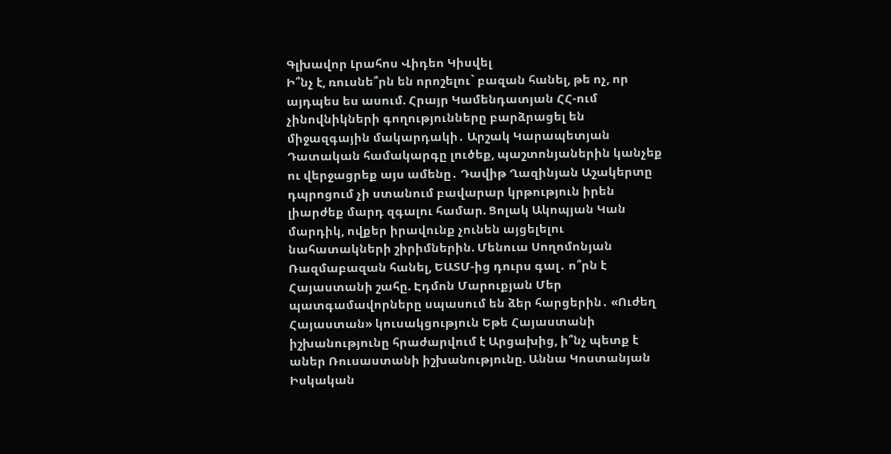Գլխավոր Լրահոս Վիդեո Կիսվել
Ի՞նչ է, ռուսնե՞րն են որոշելու` բազան հանել, թե ոչ, որ այդպես ես ասում. Հրայր Կամենդատյան ՀՀ-ում չինովնիկների գողությունները բարձրացել են միջազգային մակարդակի․ Արշակ Կարապետյան Դատական համակարգը լուծեք, պաշտոնյաներին կանչեք ու վերջացրեք այս ամենը․ Դավիթ Ղազինյան Աշակերտը դպրոցում չի ստանում բավարար կրթություն իրեն լիարժեք մարդ զգալու համար. Ցոլակ Ակոպյան Կան մարդիկ, ովքեր իրավունք չունեն այցելելու նահատակների շիրիմներին. Մենուա Սողոմոնյան Ռազմաբազան հանել, ԵԱՏՄ-ից դուրս գալ․ ո՞րն է Հայաստանի շահը. Էդմոն Մարուքյան Մեր պատգամավորները սպասում են ձեր հարցերին․ «Ուժեղ Հայաստան» կուսակցություն Եթե Հայաստանի իշխանությունը հրաժարվում է Արցախից, ի՞նչ պետք է աներ Ռուսաստանի իշխանությունը. Աննա Կոստանյան Իսկական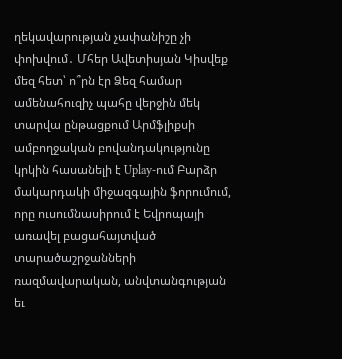ղեկավարության չափանիշը չի փոխվում․ Մհեր Ավետիսյան Կիսվեք մեզ հետ՝ ո՞րն էր Ձեզ համար ամենահուզիչ պահը վերջին մեկ տարվա ընթացքում Արմֆլիքսի ամբողջական բովանդակությունը կրկին հասանելի է Uplay-ում Բարձր մակարդակի միջազգային ֆորումում, որը ուսումնասիրում է Եվրոպայի առավել բացահայտված տարածաշրջանների ռազմավարական, անվտանգության եւ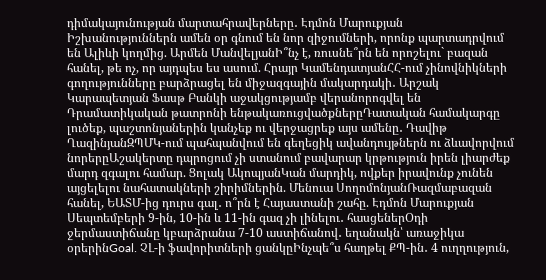դիմակայունության մարտահրավերները․ Էդմոն Մարուքյան
Իշխանություններն ամեն օր գնում են նոր զիջումների, որոնք պարտադրվում են Ալիևի կողմից. Արմեն ՄանվելյանԻ՞նչ է, ռուսնե՞րն են որոշելու` բազան հանել, թե ոչ, որ այդպես ես ասում. Հրայր ԿամենդատյանՀՀ-ում չինովնիկների գողությունները բարձրացել են միջազգային մակարդակի․ Արշակ Կարապետյան Ֆասթ Բանկի աջակցությամբ վերանորոգվել են Դրամատիկական թատրոնի ենթակառուցվածքներըԴատական համակարգը լուծեք, պաշտոնյաներին կանչեք ու վերջացրեք այս ամենը․ Դավիթ ՂազինյանԶՊՄԿ-ում պահպանվում են գեղեցիկ ավանդույթներն ու ձևավորվում նորերըԱշակերտը դպրոցում չի ստանում բավարար կրթություն իրեն լիարժեք մարդ զգալու համար. Ցոլակ ԱկոպյանԿան մարդիկ, ովքեր իրավունք չունեն այցելելու նահատակների շիրիմներին. Մենուա ՍողոմոնյանՌազմաբազան հանել, ԵԱՏՄ-ից դուրս գալ․ ո՞րն է Հայաստանի շահը. Էդմոն Մարուքյան Սեպտեմբերի 9-ին, 10-ին և 11-ին գազ չի լինելու․ հասցեներՕդի ջերմաստիճանը կբարձրանա 7-10 աստիճանով․ եղանակն՝ առաջիկա օրերինGoal. ՉԼ-ի ֆավորիտների ցանկըԻնչպե՞ս հաղթել ՔՊ-ին․ 4 ուղղություն,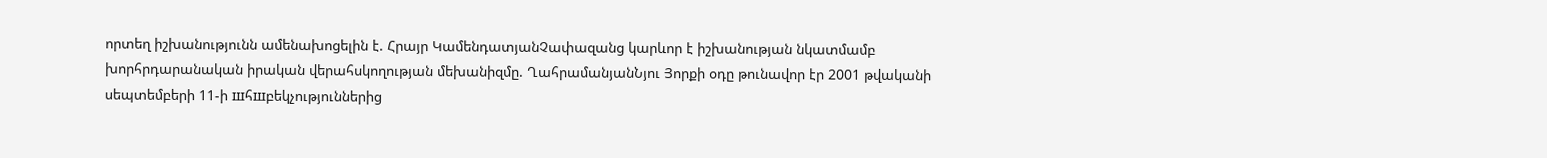որտեղ իշխանությունն ամենախոցելին է. Հրայր ԿամենդատյանՉափազանց կարևոր է իշխանության նկատմամբ խորհրդարանական իրական վերահսկողության մեխանիզմը. ՂահրամանյանՆյու Յորքի օդը թունավոր էր 2001 թվականի սեպտեմբերի 11-ի шհшբեկչություններից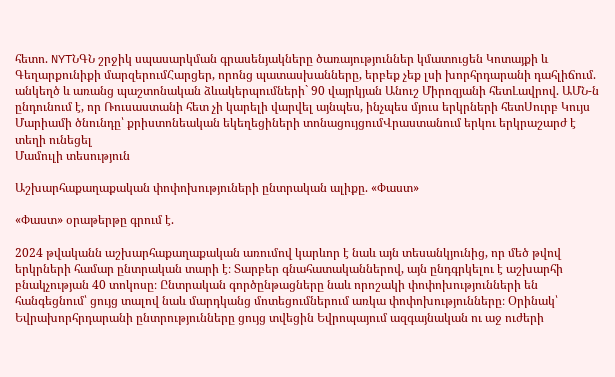հետո. NYTՆԳՆ շրջիկ սպասարկման գրասենյակները ծառայություններ կմատուցեն Կոտայքի և Գեղարքունիքի մարզերումՀարցեր, որոնց պատասխանները, երբեք չեք լսի խորհրդարանի դահլիճում. անկեղծ և առանց պաշտոնական ձևակերպումների` 90 վայրկյան Անուշ Միրոզյանի հետԼավրով. ԱՄՆ-ն ընդունում է, որ Ռուսաստանի հետ չի կարելի վարվել այնպես, ինչպես մյուս երկրների հետՍուրբ Կույս Մարիամի ծնունդը՝ քրիստոնեական եկեղեցիների տոնացույցումՎրաստանում երկու երկրաշարժ է տեղի ունեցել
Մամուլի տեսություն

Աշխարհաքաղաքական փոփոխություների ընտրական ալիքը. «Փաստ»

«Փաստ» օրաթերթը գրում է.

2024 թվականն աշխարհաքաղաքական առումով կարևոր է նաև այն տեսանկյունից, որ մեծ թվով երկրների համար ընտրական տարի է։ Տարբեր գնահատականներով, այն ընդգրկելու է աշխարհի բնակչության 40 տոկոսը։ Ընտրական գործընթացները նաև որոշակի փոփոխությունների են հանգեցնում՝ ցույց տալով նաև մարդկանց մոտեցումներում առկա փոփոխությունները։ Օրինակ՝ Եվրախորհրդարանի ընտրությունները ցույց տվեցին Եվրոպայում ազգայնական ու աջ ուժերի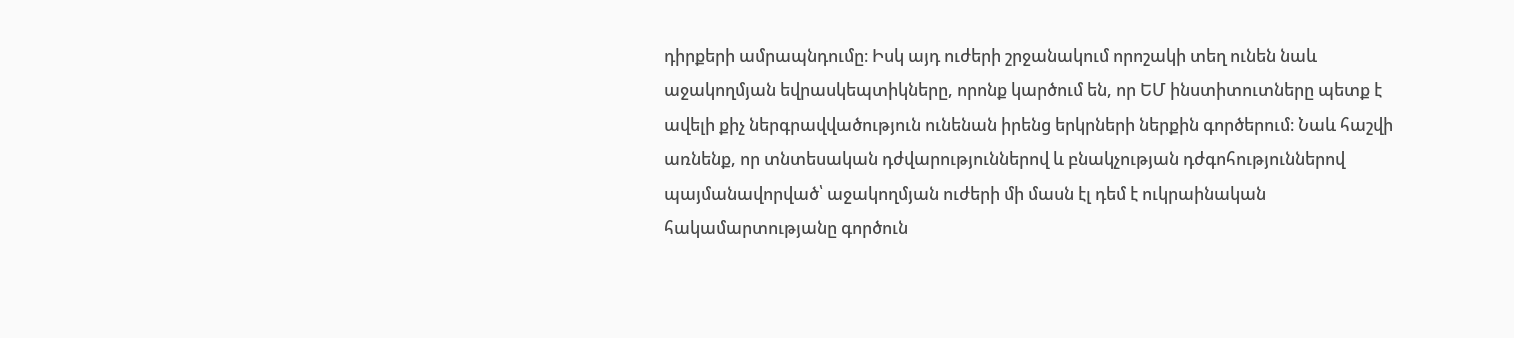դիրքերի ամրապնդումը։ Իսկ այդ ուժերի շրջանակում որոշակի տեղ ունեն նաև աջակողմյան եվրասկեպտիկները, որոնք կարծում են, որ ԵՄ ինստիտուտները պետք է ավելի քիչ ներգրավվածություն ունենան իրենց երկրների ներքին գործերում։ Նաև հաշվի առնենք, որ տնտեսական դժվարություններով և բնակչության դժգոհություններով պայմանավորված՝ աջակողմյան ուժերի մի մասն էլ դեմ է ուկրաինական հակամարտությանը գործուն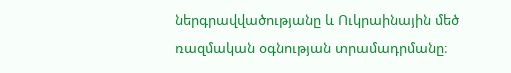ներգրավվածությանը և Ուկրաինային մեծ ռազմական օգնության տրամադրմանը։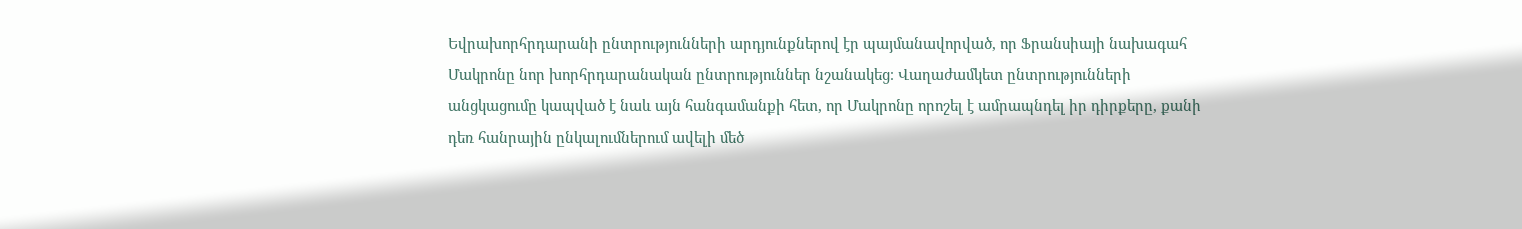Եվրախորհրդարանի ընտրությունների արդյունքներով էր պայմանավորված, որ Ֆրանսիայի նախագահ Մակրոնը նոր խորհրդարանական ընտրություններ նշանակեց։ Վաղաժամկետ ընտրությունների անցկացումը կապված է նաև այն հանգամանքի հետ, որ Մակրոնը որոշել է ամրապնդել իր դիրքերը, քանի դեռ հանրային ընկալումներում ավելի մեծ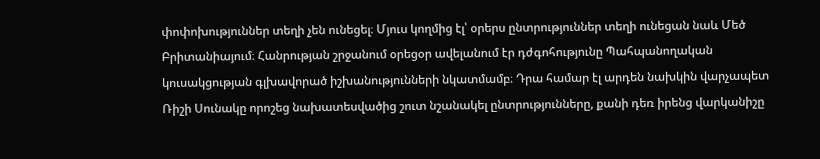փոփոխություններ տեղի չեն ունեցել։ Մյուս կողմից էլ՝ օրերս ընտրություններ տեղի ունեցան նաև Մեծ Բրիտանիայում։ Հանրության շրջանում օրեցօր ավելանում էր դժգոհությունը Պահպանողական կուսակցության գլխավորած իշխանությունների նկատմամբ։ Դրա համար էլ արդեն նախկին վարչապետ Ռիշի Սունակը որոշեց նախատեսվածից շուտ նշանակել ընտրությունները, քանի դեռ իրենց վարկանիշը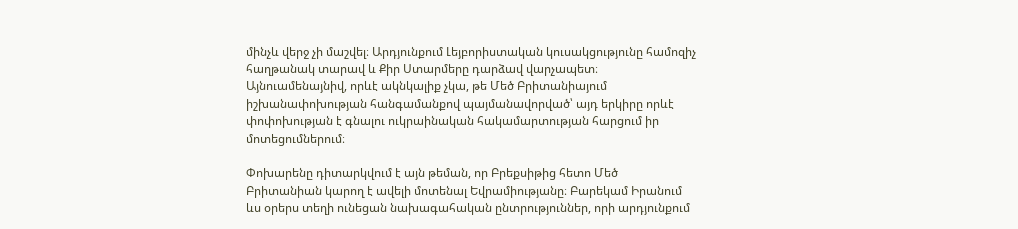մինչև վերջ չի մաշվել։ Արդյունքում Լեյբորիստական կուսակցությունը համոզիչ հաղթանակ տարավ և Քիր Ստարմերը դարձավ վարչապետ։ Այնուամենայնիվ, որևէ ակնկալիք չկա, թե Մեծ Բրիտանիայում իշխանափոխության հանգամանքով պայմանավորված՝ այդ երկիրը որևէ փոփոխության է գնալու ուկրաինական հակամարտության հարցում իր մոտեցումներում։

Փոխարենը դիտարկվում է այն թեման, որ Բրեքսիթից հետո Մեծ Բրիտանիան կարող է ավելի մոտենալ Եվրամիությանը։ Բարեկամ Իրանում ևս օրերս տեղի ունեցան նախագահական ընտրություններ, որի արդյունքում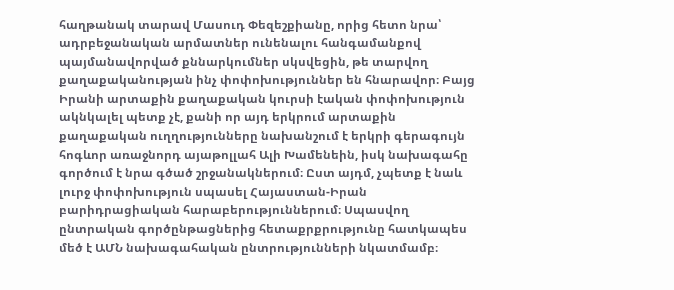հաղթանակ տարավ Մասուդ Փեզեշքիանը, որից հետո նրա՝ ադրբեջանական արմատներ ունենալու հանգամանքով պայմանավորված քննարկումներ սկսվեցին, թե տարվող քաղաքականության ինչ փոփոխություններ են հնարավոր։ Բայց Իրանի արտաքին քաղաքական կուրսի էական փոփոխություն ակնկալել պետք չէ, քանի որ այդ երկրում արտաքին քաղաքական ուղղությունները նախանշում է երկրի գերագույն հոգևոր առաջնորդ այաթոլլահ Ալի Խամենեին, իսկ նախագահը գործում է նրա գծած շրջանակներում։ Ըստ այդմ, չպետք է նաև լուրջ փոփոխություն սպասել Հայաստան-Իրան բարիդրացիական հարաբերություններում։ Սպասվող ընտրական գործընթացներից հետաքրքրությունը հատկապես մեծ է ԱՄՆ նախագահական ընտրությունների նկատմամբ։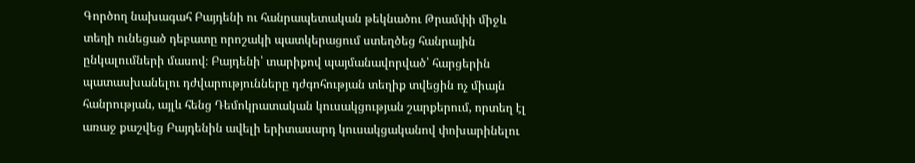Գործող նախագահ Բայդենի ու հանրապետական թեկնածու Թրամփի միջև տեղի ունեցած դեբատը որոշակի պատկերացում ստեղծեց հանրային ընկալումների մասով։ Բայդենի՝ տարիքով պայմանավորված՝ հարցերին պատասխանելու դժվարությունները դժգոհության տեղիք տվեցին ոչ միայն հանրության, այլև հենց Դեմոկրատական կուսակցության շարքերում, որտեղ էլ առաջ քաշվեց Բայդենին ավելի երիտասարդ կուսակցականով փոխարինելու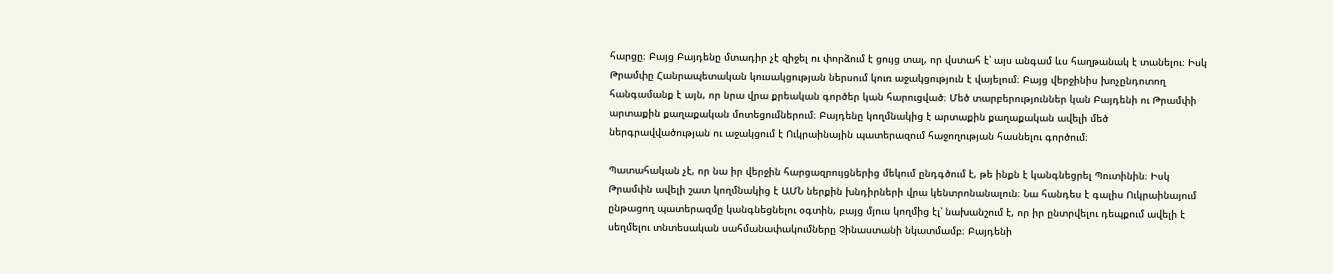հարցը։ Բայց Բայդենը մտադիր չէ զիջել ու փորձում է ցույց տալ, որ վստահ է՝ այս անգամ ևս հաղթանակ է տանելու։ Իսկ Թրամփը Հանրապետական կուսակցության ներսում կուռ աջակցություն է վայելում։ Բայց վերջինիս խոչընդոտող հանգամանք է այն, որ նրա վրա քրեական գործեր կան հարուցված։ Մեծ տարբերություններ կան Բայդենի ու Թրամփի արտաքին քաղաքական մոտեցումներում։ Բայդենը կողմնակից է արտաքին քաղաքական ավելի մեծ ներգրավվածության ու աջակցում է Ուկրաինային պատերազում հաջողության հասնելու գործում։

Պատահական չէ, որ նա իր վերջին հարցազրույցներից մեկում ընդգծում է, թե ինքն է կանգնեցրել Պուտինին։ Իսկ Թրամփն ավելի շատ կողմնակից է ԱՄՆ ներքին խնդիրների վրա կենտրոնանալուն։ Նա հանդես է գալիս Ուկրաինայում ընթացող պատերազմը կանգնեցնելու օգտին, բայց մյուս կողմից էլ՝ նախանշում է, որ իր ընտրվելու դեպքում ավելի է սեղմելու տնտեսական սահմանափակումները Չինաստանի նկատմամբ։ Բայդենի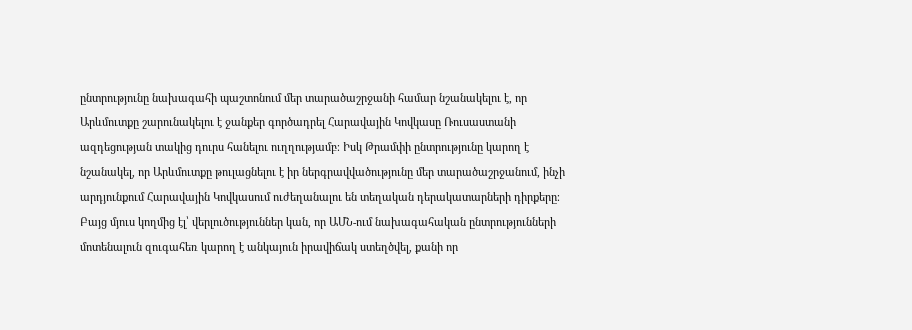ընտրությունը նախագահի պաշտոնում մեր տարածաշրջանի համար նշանակելու է, որ Արևմուտքը շարունակելու է ջանքեր գործադրել Հարավային Կովկասը Ռուսաստանի ազդեցության տակից դուրս հանելու ուղղությամբ։ Իսկ Թրամփի ընտրությունը կարող է նշանակել, որ Արևմուտքը թուլացնելու է իր ներգրավվածությունը մեր տարածաշրջանում, ինչի արդյունքում Հարավային Կովկասում ուժեղանալու են տեղական դերակատարների դիրքերը։ Բայց մյուս կողմից էլ՝ վերլուծություններ կան, որ ԱՄՆ-ում նախագահական ընտրությունների մոտենալուն զուգահեռ կարող է անկայուն իրավիճակ ստեղծվել, քանի որ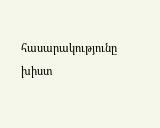հասարակությունը խիստ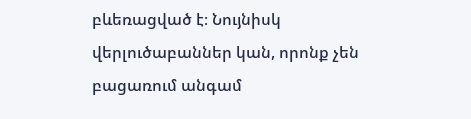բևեռացված է։ Նույնիսկ վերլուծաբաններ կան, որոնք չեն բացառում անգամ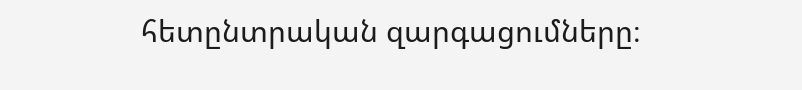հետընտրական զարգացումները։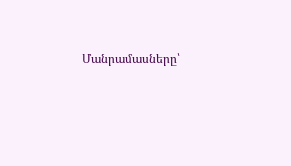Մանրամասները՝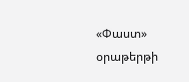«Փաստ» օրաթերթի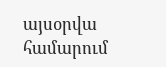այսօրվա համարում